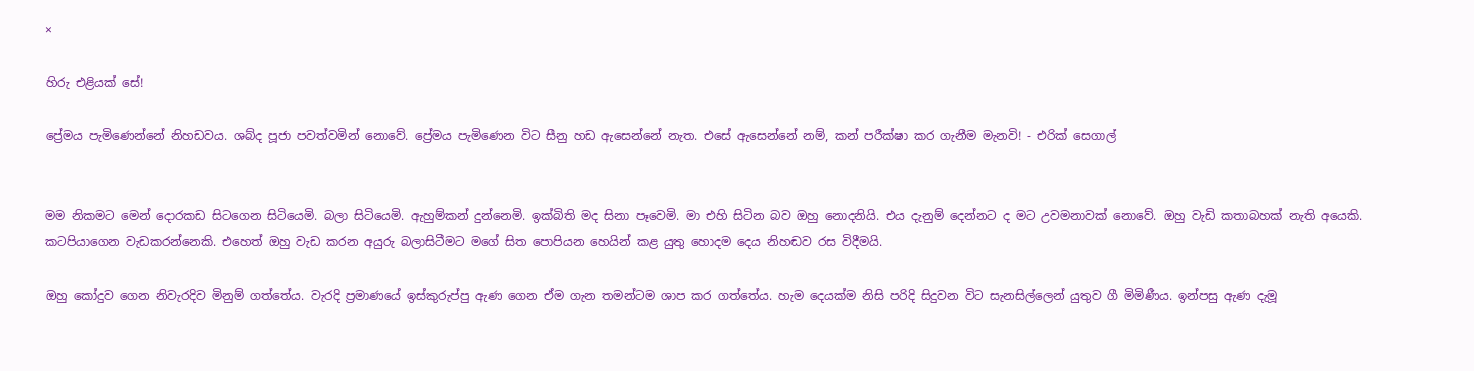×

හිරු එළියක් සේ!

ප්‍රේමය පැමිණෙන්නේ නිහඩවය. ශබ්ද පූජා පවත්වමින් නොවේ. ප්‍රේමය පැමිණෙන විට සීනු හඩ ඇසෙන්නේ නැත. එසේ ඇසෙන්නේ නම්, කන් පරීක්ෂා කර ගැනීම මැනවි! - එරික් සෙගාල්


මම නිකමට මෙන් දොරකඩ සිටගෙන සිටියෙමි. බලා සිටියෙමි. ඇහුම්කන් දුන්නෙමි. ඉක්බිති මද සිනා පෑවෙමි. මා එහි සිටින බව ඔහු නොදනියි. එය දැනුම් දෙන්නට ද මට උවමනාවක් නොවේ. ඔහු වැඩි කතාබහක් නැති අයෙකි. කටපියාගෙන වැඩකරන්නෙකි. එහෙත් ඔහු වැඩ කරන අයුරු බලාසිටීමට මගේ සිත පොපියන හෙයින් කළ යුතු හොදම දෙය නිහඬව රස විදීමයි.

ඔහු කෝදුව ගෙන නිවැරදිව මිනුම් ගත්තේය. වැරදි ප්‍රමාණ‍යේ ඉස්කුරුප්පු ඇණ ගෙන ඒම ගැන තමන්ටම ශාප කර ගත්තේය. හැම දෙයක්ම නිසි පරිදි සිදුවන විට සැනසිල්ලෙන් යුතුව ගී මිමිණීය. ඉන්පසු ඇණ දැමූ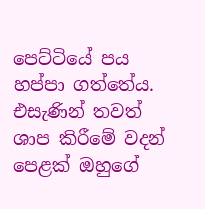පෙට්ටියේ පය හප්පා ගත්තේය. එසැණින් තවත් ශාප කිරීමේ වදන් පෙළක් ඔහුගේ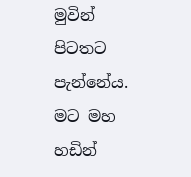මුවින් පිටතට පැන්නේය. මට මහ හඩින්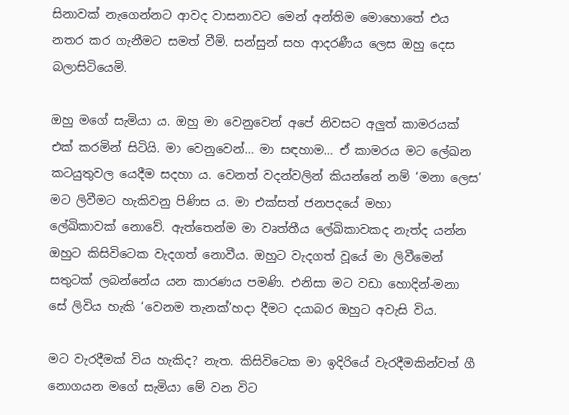සිනාවක් නැගෙන්නට ආවද වාසනාවට මෙන් අන්තිම මොහොතේ එය නතර කර ගැනීමට සමත් වීමි. සන්සුන් සහ ආදරණීය ලෙස ඔහු දෙස බලාසිටියෙමි.

ඔහු ම‍ගේ සැමියා ය. ඔහු මා වෙනුවෙන් අපේ නිවසට අලුත් කාමරයක් එක් කරමින් සිටියි. මා වෙනුවෙන්… මා සඳහාම… ඒ කාමරය මට ලේඛන කටයුතුවල යෙදීම සදහා ය. වෙනත් වදන්වලින් කියන්නේ නම් ‘මනා ලෙස’ මට ලිවීමට හැකිවනු පිණිස ය. මා එක්සත් ජනපදයේ මහා ලේඛිකාවක් ‍නොවේ. ඇත්තෙන්ම මා වෘත්තීය ලේඛිකාවකද නැත්ද යන්න ඔහුට කිසිවිටෙක වැදගත් නොවීය. ඔහුට වැදගත් වූයේ මා ලිවීමෙන් සතුටක් ලබන්නේය යන කාරණය පමණි. එනිසා මට වඩා හොදින්-මනා සේ ලිවිය හැකි ‘වෙනම තැනක්’හදා දීමට දයාබර ඔහුට අවැසි විය.

මට වැරදීමක් විය හැකිද? නැත. කිසිවිටෙක මා ඉදිරියේ වැරදීමකින්වත් ගී නොගයන මගේ සැමියා මේ වන විට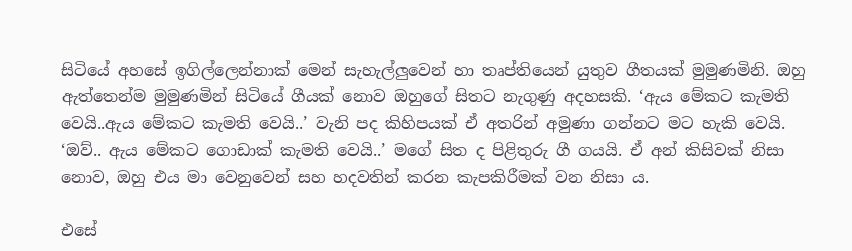සිටියේ අහසේ ඉගිල්ලෙන්නාක් මෙන් සැහැල්ලුවෙන් හා තෘප්තියෙන් යුතුව ගීතයක් මුමුණමිනි. ඔහු ඇත්තෙන්ම මුමුණමින් සිටියේ ගීයක් නොව ඔහුගේ සිතට නැගුණු අදහසකි. ‘ඇය මේකට කැමති වෙයි..ඇය මේකට කැමති වෙයි..’ වැනි පද කිහිපයක් ඒ අතරින් අමුණා ගන්නට මට හැකි වෙයි. ‘ඔව්.. ඇය මේකට ගොඩාක් කැමති වෙයි..’ මගේ සිත ද පිළිතුරු ගී ගයයි. ඒ අන් කිසිවක් නිසා නොව, ඔහු එය මා වෙනුවෙන් සහ හදවතින් කරන කැපකිරීමක් වන නිසා ය.

එසේ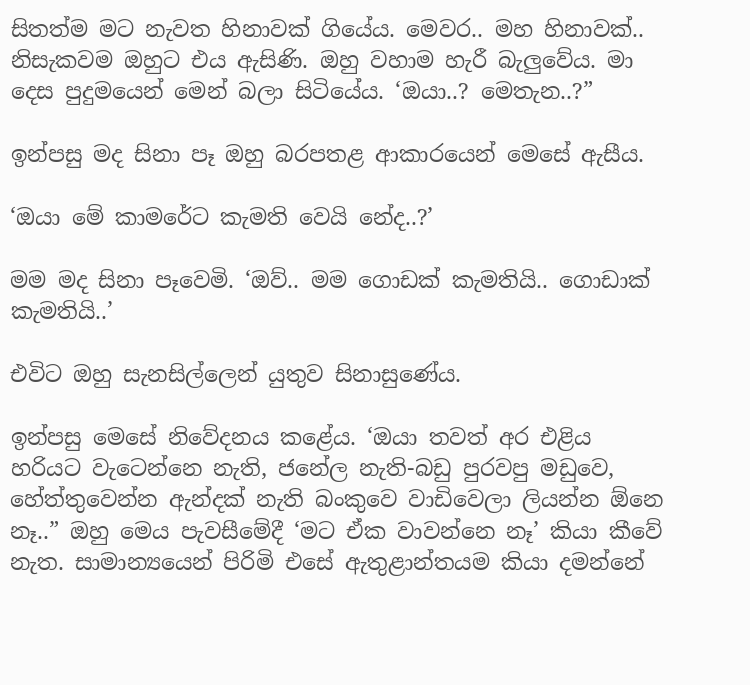සිතත්ම මට නැවත හිනාවක් ගියේය. මෙවර.. මහ හිනාවක්.. නිසැකවම ඔහුට එය ඇසිණි. ඔහු වහාම හැරී බැලුවේය. මා දෙස පුදුමයෙන් මෙන් බලා සිටියේය. ‘ඔයා..? මෙතැන..?”

ඉන්පසු මද සිනා පෑ ඔහු බරපතළ ආකාරයෙන් මෙසේ ඇසීය.

‘ඔයා මේ කාමරේට කැමති වෙයි නේද..?’

මම මද සිනා පෑවෙමි. ‘ඔව්.. මම ගොඩක් කැමතියි.. ගොඩාක් කැමතියි..’

එවිට ඔහු සැනසිල්ලෙන් යුතුව සිනාසුණේය.

ඉන්පසු මෙසේ නිවේදනය කළේය. ‘ඔයා තවත් අර එළිය හරියට වැටෙන්නෙ නැති, ජනේල නැති-බඩු පුරවපු මඩුවෙ, හේත්තුවෙන්න ඇන්දක් නැති බංකුවෙ වාඩිවෙලා ලියන්න ඕනෙ නෑ..” ඔහු මෙය පැවසීමේදී ‘මට ඒක වාවන්නෙ නෑ’ කියා කීවේ නැත. සාමාන්‍යයෙන් පිරිමි එසේ ඇතුළාන්තයම කියා දමන්නේ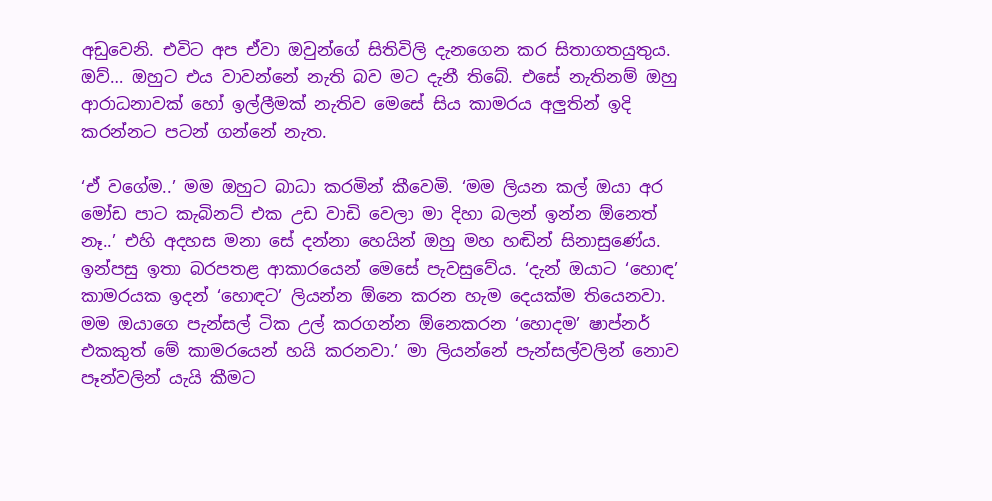අඩුවෙනි. එවිට අප ඒවා ඔවුන්ගේ සිතිවිලි දැනගෙන කර සිතාගතයුතුය. ඔව්… ඔහුට එය වාවන්නේ නැති බව මට දැනී තිබේ. එසේ නැතිනම් ඔහු ආරාධනාවක් හෝ ඉල්ලීමක් නැතිව මෙසේ සිය කාමරය අලුතින් ඉදි කරන්නට පටන් ගන්නේ නැත.

‘ඒ වගේම..’ මම ඔහුට බාධා කරමින් කීවෙමි. ‘මම ලියන කල් ඔයා අර මෝඩ පා‍ට කැබිනට් එක උඩ වාඩි වෙලා මා දිහා බලන් ඉන්න ඕනෙත් නෑ..’ එහි අදහස මනා සේ දන්නා හෙයින් ඔහු මහ හඬින් සිනාසුණේය. ඉන්පසු ඉතා බරපතළ ආකාරයෙන් මෙසේ පැවසුවේය. ‘දැන් ඔයාට ‘හොඳ’ කාමරයක ඉදන් ‘හොඳට’ ලියන්න ඕනෙ කරන හැම දෙයක්ම තියෙනවා. මම ඔයාගෙ ‍පැන්සල් ටික උල් කරගන්න ඕනෙකරන ‘හොදම’ ෂාප්නර් එකකුත් මේ කාමරයෙන් හයි කරනවා.’ මා ලියන්නේ පැන්සල්වලින් නොව පෑන්වලින් යැයි කීමට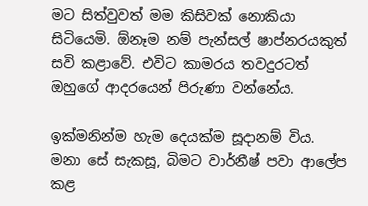මට සිත්වුවත් මම කිසිවක් නොකියා සිටියෙමි. ඕනෑම නම් පැන්සල් ෂාප්නරයකුත් සවි කළාවේ. එවිට කාමරය තවදුරටත් ඔහුගේ ආදරයෙන් පිරුණා වන්නේය.

ඉක්මනින්ම හැම දෙයක්ම සූදානම් විය. මනා සේ සැකසූ, බිමට වාර්නීෂ් පවා ආලේප කළ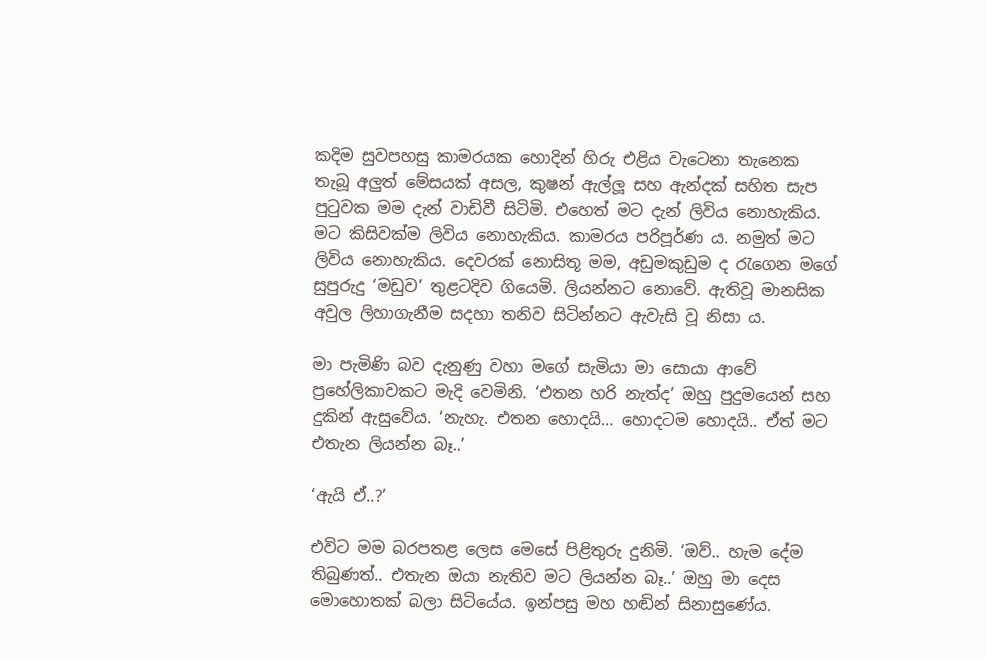කදිම සුවපහසු කාමරයක ‍හොදින් හිරු එළිය වැටෙනා තැනෙක තැබූ අලුත් මේසයක් අසල, කුෂන් ඇල්ලූ සහ ඇන්දක් සහිත සැප පුටුවක මම දැන් වාඩිවී සිටිමි. එහෙත් මට දැන් ලිවිය නොහැකිය. මට කිසිවක්ම ලිවිය නොහැකිය. කාමරය පරිපූර්ණ ය. නමුත් මට ලිවිය නොහැකිය. දෙවරක් නොසිතූ මම, අඩුමකුඩුම ද රැගෙන මගේ සුපුරුදු ‘මඩුව’ තුළටදිව ගියෙමි. ලියන්නට නොවේ. ඇතිවූ මානසික අවුල ලිහාගැනීම සදහා තනිව සිටින්නට ඇවැසි වූ නිසා ය.

මා පැමිණි බව දැනුණු වහා ම‍ගේ සැමියා මා සොයා ආවේ ප්‍රහේලිකාවකට මැදි වෙමිනි. ‘එතන හරි නැත්ද’ ඔහු පුදුමයෙන් සහ දුකින් ඇසුවේය. ‘නැහැ. එතන හොදයි… හොදටම හොදයි.. ඒත් මට එතැන ලියන්න බෑ..’

‘ඇයි ඒ..?’

එවිට මම බරපතළ ලෙස මෙසේ පිළිතුරු දුනිමි. ‘ඔව්.. හැම දේම තිබුණත්.. එතැන ඔයා නැතිව මට ලියන්න බෑ..’ ඔහු මා ‍දෙස මොහොතක් බලා සිටි‍යේය. ඉන්පසු මහ හඬින් සිනාසුණේය.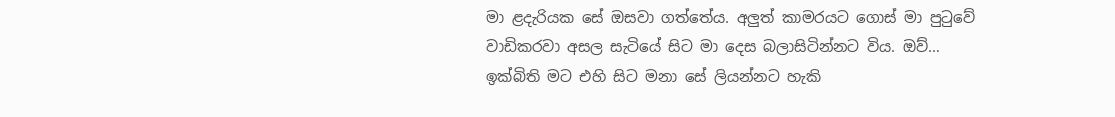මා ළදැරියක සේ ඔසවා ගත්තේය. අලුත් කාමරයට ගොස් මා පුටුවේ වාඩිකරවා අසල සැටියේ සිට මා දෙස බලාසිටින්නට විය. ඔව්… ඉක්බිති මට එහි සිට මනා සේ ලියන්නට හැකි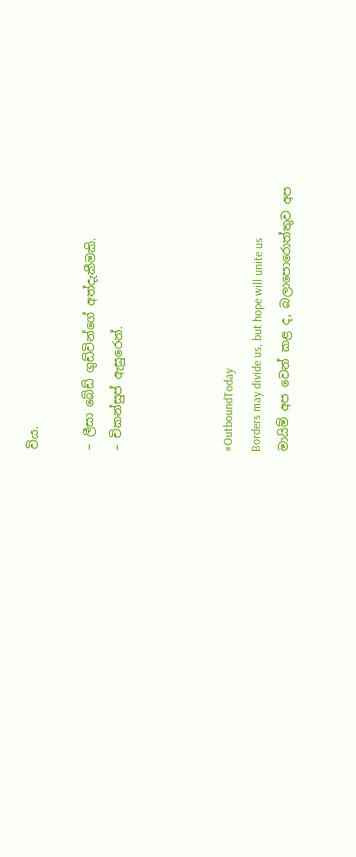විය.

– ලීසා බේඩ් ගුඩ්වින්ගේ අත්දැකීමකි.
– චිකන්සුප් ඇසුරෙන්.



#OutboundToday
Borders may divide us, but hope will unite us
මායිම් අප වෙන් කළ ද, බලාපොරොත්තුව අප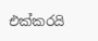එක්කරයි